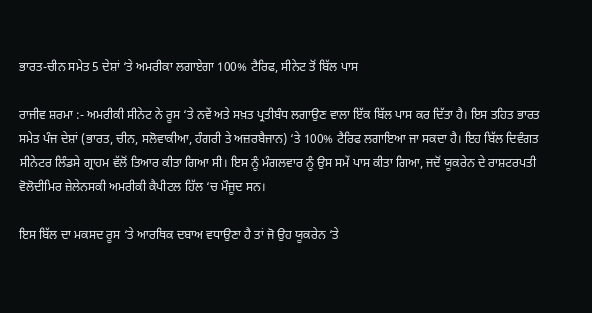ਭਾਰਤ-ਚੀਨ ਸਮੇਤ 5 ਦੇਸ਼ਾਂ ‘ਤੇ ਅਮਰੀਕਾ ਲਗਾਏਗਾ 100% ਟੈਰਿਫ, ਸੀਨੇਟ ਤੋਂ ਬਿੱਲ ਪਾਸ

ਰਾਜੀਵ ਸ਼ਰਮਾ :- ਅਮਰੀਕੀ ਸੀਨੇਟ ਨੇ ਰੂਸ ‘ਤੇ ਨਵੇਂ ਅਤੇ ਸਖ਼ਤ ਪ੍ਰਤੀਬੰਧ ਲਗਾਉਣ ਵਾਲਾ ਇੱਕ ਬਿੱਲ ਪਾਸ ਕਰ ਦਿੱਤਾ ਹੈ। ਇਸ ਤਹਿਤ ਭਾਰਤ ਸਮੇਤ ਪੰਜ ਦੇਸ਼ਾਂ (ਭਾਰਤ, ਚੀਨ, ਸਲੋਵਾਕੀਆ, ਹੰਗਰੀ ਤੇ ਅਜ਼ਰਬੈਜਾਨ) ‘ਤੇ 100% ਟੈਰਿਫ ਲਗਾਇਆ ਜਾ ਸਕਦਾ ਹੈ। ਇਹ ਬਿੱਲ ਦਿਵੰਗਤ ਸੀਨੇਟਰ ਲਿੰਡਸੇ ਗ੍ਰਾਹਮ ਵੱਲੋਂ ਤਿਆਰ ਕੀਤਾ ਗਿਆ ਸੀ। ਇਸ ਨੂੰ ਮੰਗਲਵਾਰ ਨੂੰ ਉਸ ਸਮੇਂ ਪਾਸ ਕੀਤਾ ਗਿਆ, ਜਦੋਂ ਯੂਕਰੇਨ ਦੇ ਰਾਸ਼ਟਰਪਤੀ ਵੋਲੋਦੀਮਿਰ ਜ਼ੇਲੇਨਸਕੀ ਅਮਰੀਕੀ ਕੈਪੀਟਲ ਹਿੱਲ ‘ਚ ਮੌਜੂਦ ਸਨ।

ਇਸ ਬਿੱਲ ਦਾ ਮਕਸਦ ਰੂਸ ‘ਤੇ ਆਰਥਿਕ ਦਬਾਅ ਵਧਾਉਣਾ ਹੈ ਤਾਂ ਜੋ ਉਹ ਯੂਕਰੇਨ ‘ਤੇ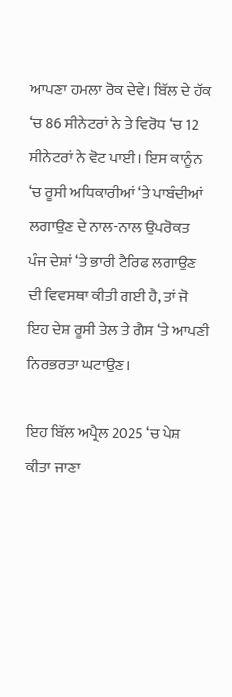ਆਪਣਾ ਹਮਲਾ ਰੋਕ ਦੇਵੇ। ਬਿੱਲ ਦੇ ਹੱਕ ‘ਚ 86 ਸੀਨੇਟਰਾਂ ਨੇ ਤੇ ਵਿਰੋਧ ‘ਚ 12 ਸੀਨੇਟਰਾਂ ਨੇ ਵੋਟ ਪਾਈ। ਇਸ ਕਾਨੂੰਨ ‘ਚ ਰੂਸੀ ਅਧਿਕਾਰੀਆਂ ‘ਤੇ ਪਾਬੰਦੀਆਂ ਲਗਾਉਣ ਦੇ ਨਾਲ-ਨਾਲ ਉਪਰੋਕਤ ਪੰਜ ਦੇਸ਼ਾਂ ‘ਤੇ ਭਾਰੀ ਟੈਰਿਫ ਲਗਾਉਣ ਦੀ ਵਿਵਸਥਾ ਕੀਤੀ ਗਈ ਹੈ, ਤਾਂ ਜੋ ਇਹ ਦੇਸ਼ ਰੂਸੀ ਤੇਲ ਤੇ ਗੈਸ ‘ਤੇ ਆਪਣੀ ਨਿਰਭਰਤਾ ਘਟਾਉਣ।

ਇਹ ਬਿੱਲ ਅਪ੍ਰੈਲ 2025 ‘ਚ ਪੇਸ਼ ਕੀਤਾ ਜਾਣਾ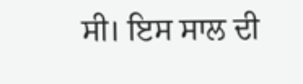ਸੀ। ਇਸ ਸਾਲ ਦੀ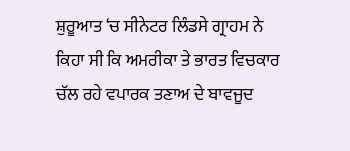ਸ਼ੁਰੂਆਤ ‘ਚ ਸੀਨੇਟਰ ਲਿੰਡਸੇ ਗ੍ਰਾਹਮ ਨੇ ਕਿਹਾ ਸੀ ਕਿ ਅਮਰੀਕਾ ਤੇ ਭਾਰਤ ਵਿਚਕਾਰ ਚੱਲ ਰਹੇ ਵਪਾਰਕ ਤਣਾਅ ਦੇ ਬਾਵਜੂਦ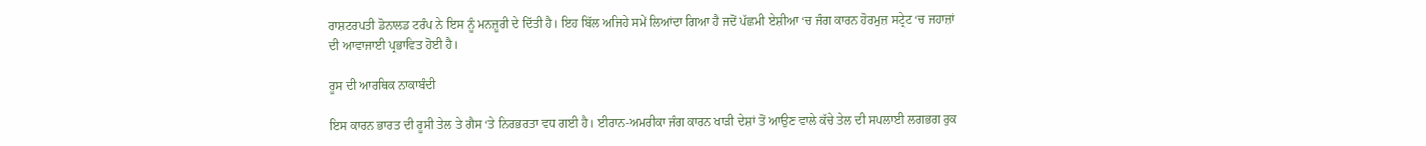ਰਾਸ਼ਟਰਪਤੀ ਡੋਨਾਲਡ ਟਰੰਪ ਨੇ ਇਸ ਨੂੰ ਮਨਜ਼ੂਰੀ ਦੇ ਦਿੱਤੀ ਹੈ। ਇਹ ਬਿੱਲ ਅਜਿਹੇ ਸਮੇਂ ਲਿਆਂਦਾ ਗਿਆ ਹੈ ਜਦੋਂ ਪੱਛਮੀ ਏਸ਼ੀਆ ‘ਚ ਜੰਗ ਕਾਰਨ ਹੋਰਮੁਜ਼ ਸਟ੍ਰੇਟ ‘ਚ ਜਹਾਜ਼ਾਂ ਦੀ ਆਵਾਜਾਈ ਪ੍ਰਭਾਵਿਤ ਹੋਈ ਹੈ।

ਰੂਸ ਦੀ ਆਰਥਿਕ ਨਾਕਾਬੰਦੀ

ਇਸ ਕਾਰਨ ਭਾਰਤ ਦੀ ਰੂਸੀ ਤੇਲ ਤੇ ਗੈਸ ‘ਤੇ ਨਿਰਭਰਤਾ ਵਧ ਗਈ ਹੈ। ਈਰਾਨ-ਅਮਰੀਕਾ ਜੰਗ ਕਾਰਨ ਖਾੜੀ ਦੇਸ਼ਾਂ ਤੋਂ ਆਉਣ ਵਾਲੇ ਕੱਚੇ ਤੇਲ ਦੀ ਸਪਲਾਈ ਲਗਭਗ ਰੁਕ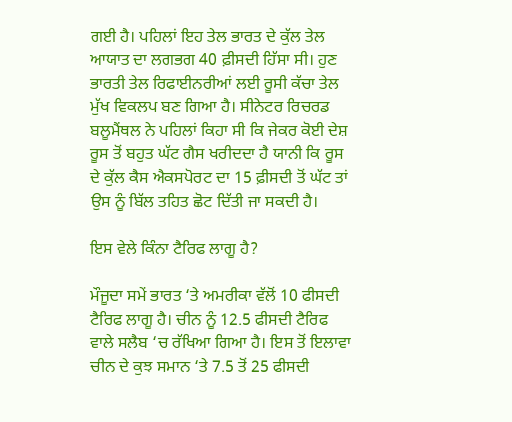ਗਈ ਹੈ। ਪਹਿਲਾਂ ਇਹ ਤੇਲ ਭਾਰਤ ਦੇ ਕੁੱਲ ਤੇਲ ਆਯਾਤ ਦਾ ਲਗਭਗ 40 ਫ਼ੀਸਦੀ ਹਿੱਸਾ ਸੀ। ਹੁਣ ਭਾਰਤੀ ਤੇਲ ਰਿਫਾਈਨਰੀਆਂ ਲਈ ਰੂਸੀ ਕੱਚਾ ਤੇਲ ਮੁੱਖ ਵਿਕਲਪ ਬਣ ਗਿਆ ਹੈ। ਸੀਨੇਟਰ ਰਿਚਰਡ ਬਲੂਮੈਂਥਲ ਨੇ ਪਹਿਲਾਂ ਕਿਹਾ ਸੀ ਕਿ ਜੇਕਰ ਕੋਈ ਦੇਸ਼ ਰੂਸ ਤੋਂ ਬਹੁਤ ਘੱਟ ਗੈਸ ਖਰੀਦਦਾ ਹੈ ਯਾਨੀ ਕਿ ਰੂਸ ਦੇ ਕੁੱਲ ਕੈਸ ਐਕਸਪੋਰਟ ਦਾ 15 ਫ਼ੀਸਦੀ ਤੋਂ ਘੱਟ ਤਾਂ ਉਸ ਨੂੰ ਬਿੱਲ ਤਹਿਤ ਛੋਟ ਦਿੱਤੀ ਜਾ ਸਕਦੀ ਹੈ।

ਇਸ ਵੇਲੇ ਕਿੰਨਾ ਟੈਰਿਫ ਲਾਗੂ ਹੈ?

ਮੌਜੂਦਾ ਸਮੇਂ ਭਾਰਤ ‘ਤੇ ਅਮਰੀਕਾ ਵੱਲੋਂ 10 ਫੀਸਦੀ ਟੈਰਿਫ ਲਾਗੂ ਹੈ। ਚੀਨ ਨੂੰ 12.5 ਫੀਸਦੀ ਟੈਰਿਫ ਵਾਲੇ ਸਲੈਬ ‘ਚ ਰੱਖਿਆ ਗਿਆ ਹੈ। ਇਸ ਤੋਂ ਇਲਾਵਾ ਚੀਨ ਦੇ ਕੁਝ ਸਮਾਨ ‘ਤੇ 7.5 ਤੋਂ 25 ਫੀਸਦੀ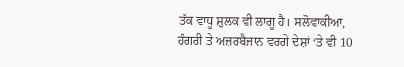ਤੱਕ ਵਾਧੂ ਸ਼ੁਲਕ ਵੀ ਲਾਗੂ ਹੈ। ਸਲੋਵਾਕੀਆ, ਹੰਗਰੀ ਤੇ ਅਜ਼ਰਬੈਜਾਨ ਵਰਗੇ ਦੇਸ਼ਾਂ ‘ਤੇ ਵੀ 10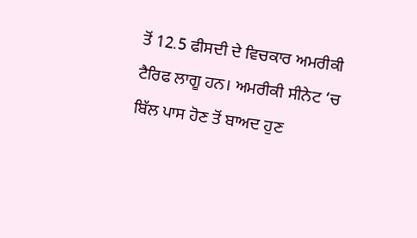ਤੋਂ 12.5 ਫੀਸਦੀ ਦੇ ਵਿਚਕਾਰ ਅਮਰੀਕੀ ਟੈਰਿਫ ਲਾਗੂ ਹਨ। ਅਮਰੀਕੀ ਸੀਨੇਟ ‘ਚ ਬਿੱਲ ਪਾਸ ਹੋਣ ਤੋਂ ਬਾਅਦ ਹੁਣ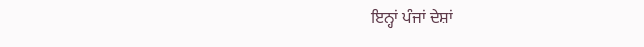ਇਨ੍ਹਾਂ ਪੰਜਾਂ ਦੇਸ਼ਾਂ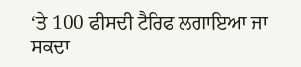‘ਤੇ 100 ਫੀਸਦੀ ਟੈਰਿਫ ਲਗਾਇਆ ਜਾ ਸਕਦਾ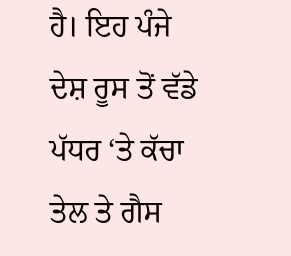ਹੈ। ਇਹ ਪੰਜੇ ਦੇਸ਼ ਰੂਸ ਤੋਂ ਵੱਡੇ ਪੱਧਰ ‘ਤੇ ਕੱਚਾ ਤੇਲ ਤੇ ਗੈਸ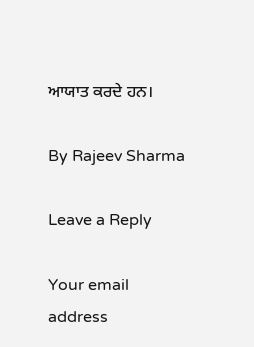ਆਯਾਤ ਕਰਦੇ ਹਨ।

By Rajeev Sharma

Leave a Reply

Your email address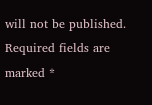will not be published. Required fields are marked *